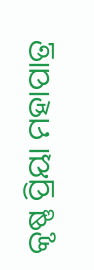କୃଷ୍ଣ ପ୍ରିୟା ମହାପାତ୍ର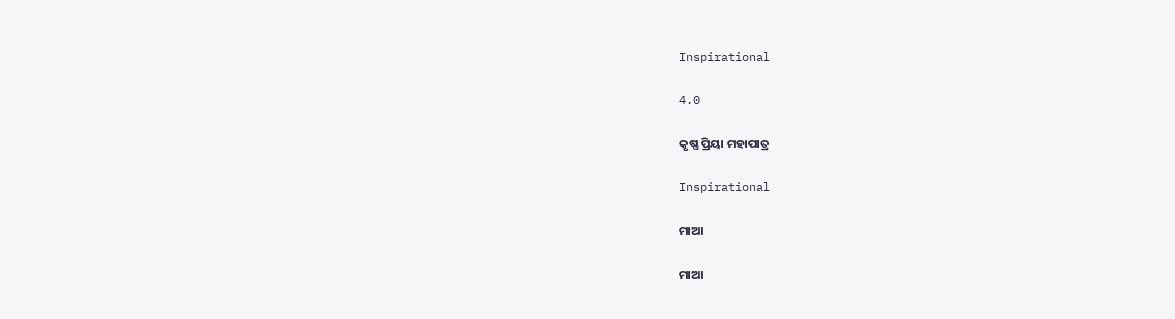Inspirational

4.0

କୃଷ୍ଣ ପ୍ରିୟା ମହାପାତ୍ର

Inspirational

ମାଆ

ମାଆ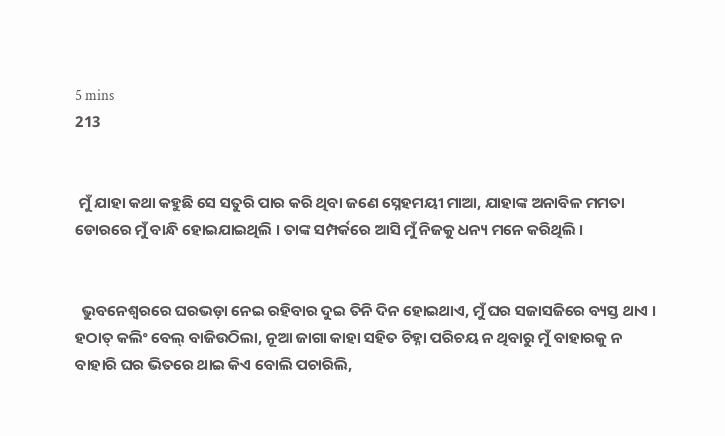5 mins
213


 ମୁଁ ଯାହା କଥା କହୁଛି ସେ ସତୁରି ପାର କରି ଥିବା ଜଣେ ସ୍ନେହମୟୀ ମାଆ, ଯାହାଙ୍କ ଅନାବିଳ ମମତା ଡୋରରେ ମୁଁ ବାନ୍ଧି ହୋଇଯାଇଥିଲି । ତାଙ୍କ ସମ୍ପର୍କରେ ଆସି ମୁଁ ନିଜକୁ ଧନ୍ୟ ମନେ କରିଥିଲି ।


  ଭୁବନେଶ୍ୱରରେ ଘରଭଡ଼ା ନେଇ ରହିବାର ଦୁଇ ତିନି ଦିନ ହୋଇଥାଏ, ମୁଁ ଘର ସଜାସଜିରେ ବ୍ୟସ୍ତ ଥାଏ । ହଠାତ୍ କଲିଂ ବେଲ୍ ବାଜିଉଠିଲା, ନୂଆ ଜାଗା କାହା ସହିତ ଚିହ୍ନା ପରିଚୟ ନ ଥିବାରୁ ମୁଁ ବାହାରକୁ ନ ବାହାରି ଘର ଭିତରେ ଥାଇ କିଏ ବୋଲି ପଚାରିଲି,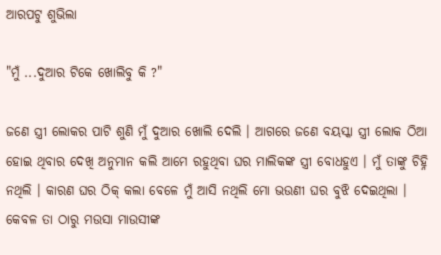ଆରପଟୁ ଶୁଭିଲା

"ମୁଁ ...ଦୁଆର ଟିକେ ଖୋଲିବୁ କି ?"

ଜଣେ ସ୍ତ୍ରୀ ଲୋକର ପାଟି ଶୁଣି ମୁଁ ଦୁଆର ଖୋଲି ଦେଲି । ଆଗରେ ଜଣେ ବୟସ୍କା ସ୍ତ୍ରୀ ଲୋକ ଠିଆ ହୋଇ ଥିବାର ଦେଖି ଅନୁମାନ କଲି ଆମେ ରହୁଥିବା ଘର ମାଲିକଙ୍କ ସ୍ତ୍ରୀ ବୋଧହୁଏ । ମୁଁ ତାଙ୍କୁ ଚିହ୍ନି ନଥିଲି । କାରଣ ଘର ଠିକ୍ କଲା ବେଳେ ମୁଁ ଆସି ନଥିଲି ମୋ ଭଉଣୀ ଘର ବୁଝି ଦେଇଥିଲା । କେବଳ ତା ଠାରୁ ମଉସା ମାଉସୀଙ୍କ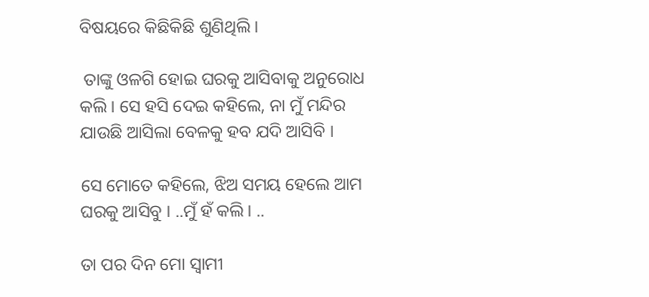ବିଷୟରେ କିଛିକିଛି ଶୁଣିଥିଲି ।

 ତାଙ୍କୁ ଓଳଗି ହୋଇ ଘରକୁ ଆସିବାକୁ ଅନୁରୋଧ କଲି । ସେ ହସି ଦେଇ କହିଲେ, ନା ମୁଁ ମନ୍ଦିର ଯାଉଛି ଆସିଲା ବେଳକୁ ହବ ଯଦି ଆସିବି ।

ସେ ମୋତେ କହିଲେ, ଝିଅ ସମୟ ହେଲେ ଆମ ଘରକୁ ଆସିବୁ । ..ମୁଁ ହଁ କଲି । ..

ତା ପର ଦିନ ମୋ ସ୍ୱାମୀ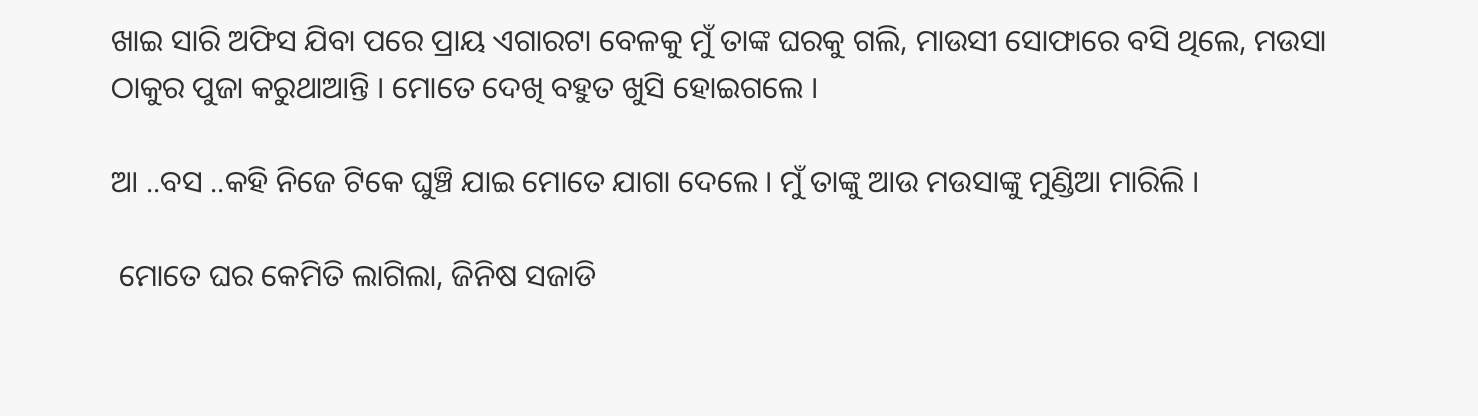ଖାଇ ସାରି ଅଫିସ ଯିବା ପରେ ପ୍ରାୟ ଏଗାରଟା ବେଳକୁ ମୁଁ ତାଙ୍କ ଘରକୁ ଗଲି, ମାଉସୀ ସୋଫାରେ ବସି ଥିଲେ, ମଉସା ଠାକୁର ପୁଜା କରୁଥାଆନ୍ତି । ମୋତେ ଦେଖି ବହୁତ ଖୁସି ହୋଇଗଲେ ।

ଆ ..ବସ ..କହି ନିଜେ ଟିକେ ଘୁଞ୍ଚି ଯାଇ ମୋତେ ଯାଗା ଦେଲେ । ମୁଁ ତାଙ୍କୁ ଆଉ ମଉସାଙ୍କୁ ମୁଣ୍ଡିଆ ମାରିଲି ।

 ମୋତେ ଘର କେମିତି ଲାଗିଲା, ଜିନିଷ ସଜାଡି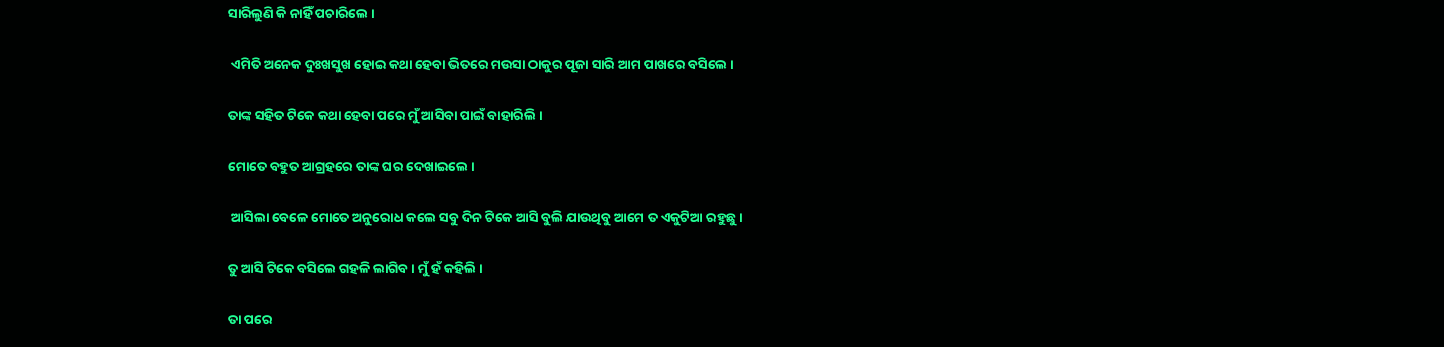ସାରିଲୁଣି କି ନାହିଁ ପଚାରିଲେ ।

 ଏମିତି ଅନେକ ଦୁଃଖସୁଖ ହୋଇ କଥା ହେବା ଭିତରେ ମଉସା ଠାକୁର ପୂଜା ସାରି ଆମ ପାଖରେ ବସିଲେ ।

ତାଙ୍କ ସହିତ ଟିକେ କଥା ହେବା ପରେ ମୁଁ ଆସିବା ପାଇଁ ବାହାରିଲି ।

ମୋତେ ବହୁତ ଆଗ୍ରହରେ ତାଙ୍କ ଘର ଦେଖାଇଲେ ।

 ଆସିଲା ବେଳେ ମୋତେ ଅନୁରୋଧ କଲେ ସବୁ ଦିନ ଟିକେ ଆସି ବୁଲି ଯାଉଥିବୁ ଆମେ ତ ଏକୁଟିଆ ରହୁଛୁ ।

ତୁ ଆସି ଟିକେ ବସିଲେ ଗହଳି ଲାଗିବ । ମୁଁ ହଁ କହିଲି ।

ତା ପରେ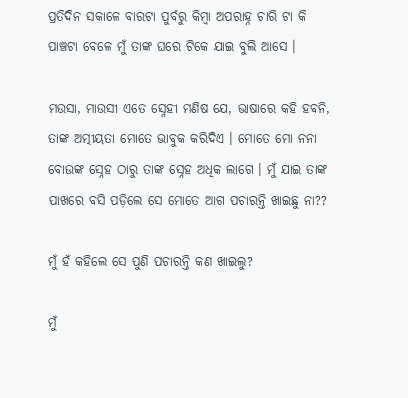ପ୍ରତିଦିନ ସକାଳେ ବାରଟା ପୁର୍ବରୁ କିମ୍ବା ଅପରାହ୍ନ ଚାରି ଟା କି ପାଞ୍ଚଟା ବେଳେ ମୁଁ ତାଙ୍କ ଘରେ ଟିକେ ଯାଇ ବୁଲି ଆସେ ।

ମଉସା, ମାଉସୀ ଏତେ ସ୍ନେହୀ ମଣିଷ ଯେ, ଭାଷାରେ କହି ହବନି, ତାଙ୍କ ଅତ୍ମୀୟତା ମୋତେ ଭାବୁକ କରିଦିଏ । ମୋତେ ମୋ ନନା ବୋଉଙ୍କ ସ୍ନେହ ଠାରୁ ତାଙ୍କ ସ୍ନେହ ଅଧିକ ଲାଗେ । ମୁଁ ଯାଇ ତାଙ୍କ ପାଖରେ ବସି ପଡ଼ିଲେ ସେ ମୋତେ ଆଗ ପଚାରନ୍ତି ଖାଇଛୁ ନା??

ମୁଁ ହଁ କହିଲେ ସେ ପୁଣି ପଚାରନ୍ତି କଣ ଖାଇଲୁ?

ମୁଁ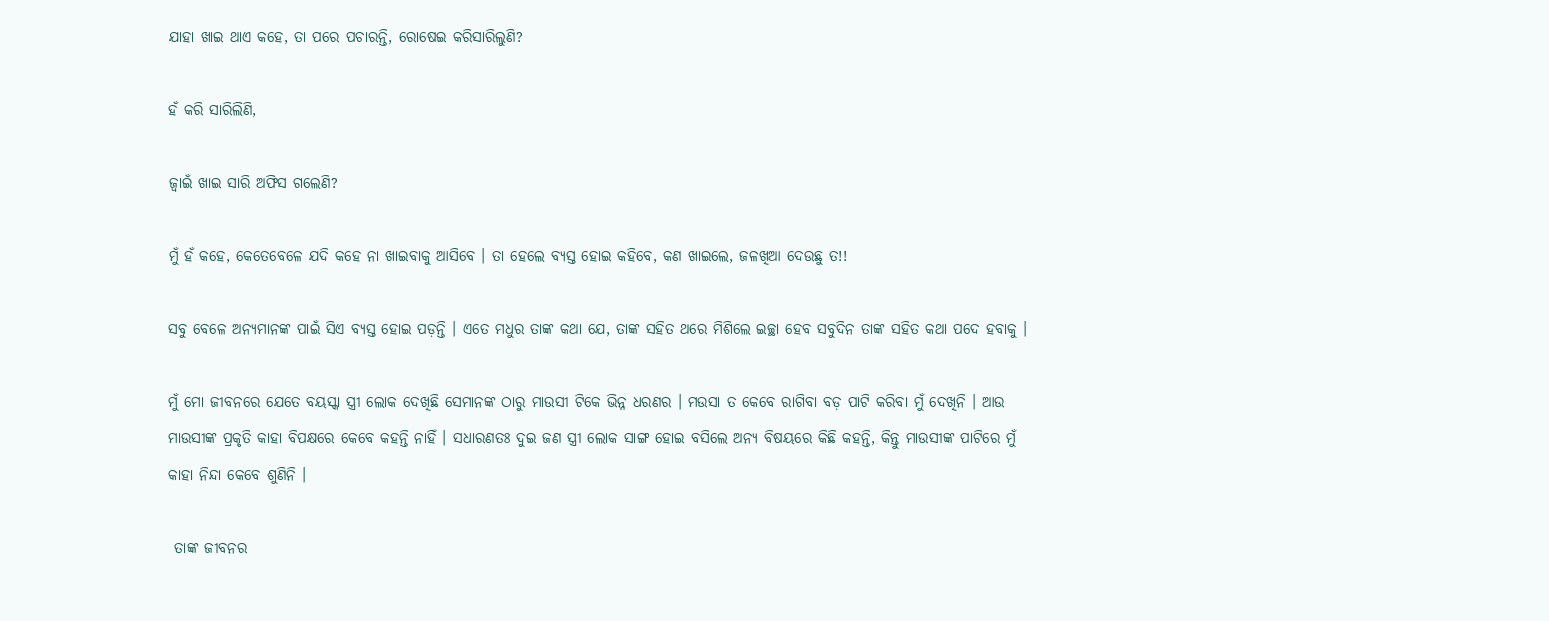ଯାହା ଖାଇ ଥାଏ କହେ, ତା ପରେ ପଚାରନ୍ତି, ରୋଷେଇ କରିସାରିଲୁଣି?

ହଁ କରି ସାରିଲିଣି,

ଜ୍ୱାଇଁ ଖାଇ ସାରି ଅଫିସ ଗଲେଣି?

ମୁଁ ହଁ କହେ, କେତେବେଳେ ଯଦି କହେ ନା ଖାଇବାକୁ ଆସିବେ । ତା ହେଲେ ବ୍ୟସ୍ତ ହୋଇ କହିବେ, କଣ ଖାଇଲେ, ଜଳଖିଆ ଦେଉଛୁ ତ!!

ସବୁ ବେଳେ ଅନ୍ୟମାନଙ୍କ ପାଇଁ ସିଏ ବ୍ୟସ୍ତ ହୋଇ ପଡ଼ନ୍ତି । ଏତେ ମଧୁର ତାଙ୍କ କଥା ଯେ, ତାଙ୍କ ସହିତ ଥରେ ମିଶିଲେ ଇଚ୍ଛା ହେବ ସବୁଦିନ ତାଙ୍କ ସହିତ କଥା ପଦେ ହବାକୁ ।

ମୁଁ ମୋ ଜୀବନରେ ଯେତେ ବୟସ୍କା ସ୍ତ୍ରୀ ଲୋକ ଦେଖିଛି ସେମାନଙ୍କ ଠାରୁ ମାଉସୀ ଟିକେ ଭିନ୍ନ ଧରଣର । ମଉସା ତ କେବେ ରାଗିବା ବଡ଼ ପାଟି କରିବା ମୁଁ ଦେଖିନି । ଆଉ ମାଉସୀଙ୍କ ପ୍ରକୃତି କାହା ବିପକ୍ଷରେ କେବେ କହନ୍ତି ନାହିଁ । ସଧାରଣତଃ ଦୁଇ ଜଣ ସ୍ତ୍ରୀ ଲୋକ ସାଙ୍ଗ ହୋଇ ବସିଲେ ଅନ୍ୟ ବିଷୟରେ କିଛି କହନ୍ତି, କିନ୍ତୁ ମାଉସୀଙ୍କ ପାଟିରେ ମୁଁ କାହା ନିନ୍ଦା କେବେ ଶୁଣିନି ।

 ତାଙ୍କ ଜୀବନର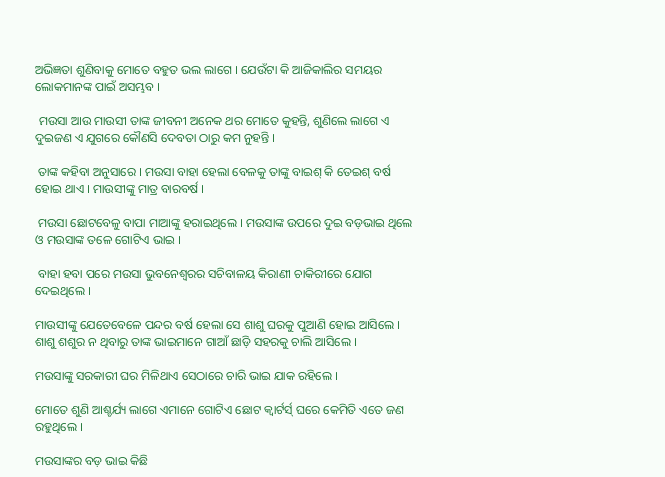ଅଭିଜ୍ଞତା ଶୁଣିବାକୁ ମୋତେ ବହୁତ ଭଲ ଲାଗେ । ଯେଉଁଟା କି ଆଜିକାଲିର ସମୟର ଲୋକମାନଙ୍କ ପାଇଁ ଅସମ୍ଭବ ।

 ମଉସା ଆଉ ମାଉସୀ ତାଙ୍କ ଜୀବନୀ ଅନେକ ଥର ମୋତେ କୁହନ୍ତି, ଶୁଣିଲେ ଲାଗେ ଏ ଦୁଇଜଣ ଏ ଯୁଗରେ କୌଣସି ଦେବତା ଠାରୁ କମ ନୁହନ୍ତି ।

 ତାଙ୍କ କହିବା ଅନୁସାରେ । ମଉସା ବାହା ହେଲା ବେଳକୁ ତାଙ୍କୁ ବାଇଶ୍ କି ତେଇଶ୍ ବର୍ଷ ହୋଇ ଥାଏ । ମାଉସୀଙ୍କୁ ମାତ୍ର ବାରବର୍ଷ ।

 ମଉସା ଛୋଟବେଳୁ ବାପା ମାଆଙ୍କୁ ହରାଇଥିଲେ । ମଉସାଙ୍କ ଉପରେ ଦୁଇ ବଡ଼ଭାଇ ଥିଲେ ଓ ମଉସାଙ୍କ ତଳେ ଗୋଟିଏ ଭାଇ ।

 ବାହା ହବା ପରେ ମଉସା ଭୁବନେଶ୍ୱରର ସଚିବାଳୟ କିରାଣୀ ଚାକିରୀରେ ଯୋଗ ଦେଇଥିଲେ ।

ମାଉସୀଙ୍କୁ ଯେତେବେଳେ ପନ୍ଦର ବର୍ଷ ହେଲା ସେ ଶାଶୁ ଘରକୁ ପୁଆଣି ହୋଇ ଆସିଲେ । ଶାଶୁ ଶଶୁର ନ ଥିବାରୁ ତାଙ୍କ ଭାଇମାନେ ଗାଆଁ ଛାଡ଼ି ସହରକୁ ଚାଲି ଆସିଲେ ।

ମଉସାଙ୍କୁ ସରକାରୀ ଘର ମିଳିଥାଏ ସେଠାରେ ଚାରି ଭାଇ ଯାକ ରହିଲେ ।

ମୋତେ ଶୁଣି ଆଶ୍ଚର୍ଯ୍ୟ ଲାଗେ ଏମାନେ ଗୋଟିଏ ଛୋଟ କ୍ୱାର୍ଟର୍ସ୍ ଘରେ କେମିତି ଏତେ ଜଣ ରହୁଥିଲେ ।

ମଉସାଙ୍କର ବଡ଼ ଭାଇ କିଛି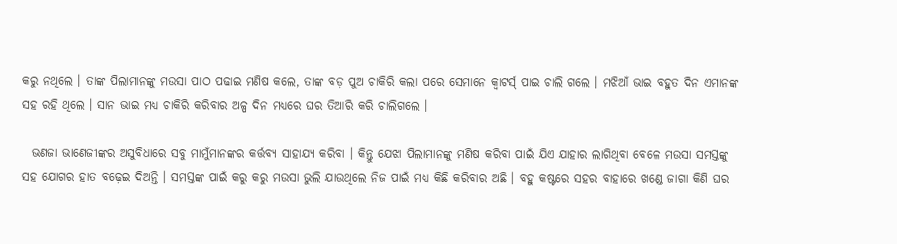କରୁ ନଥିଲେ । ତାଙ୍କ ପିଲାମାନଙ୍କୁ ମଉସା ପାଠ ପଢାଇ ମଣିଷ କଲେ, ତାଙ୍କ ବଡ଼ ପୁଅ ଚାକିରି କଲା ପରେ ସେମାନେ କ୍ୱାଟର୍ସ୍ ପାଇ ଚାଲି ଗଲେ । ମଝିଆଁ ଭାଇ ବହୁତ ଦିନ ଏମାନଙ୍କ ସହ ରହି ଥିଲେ । ସାନ ଭାଇ ମଧ୍ୟ ଚାକିରି କରିବାର ଅଳ୍ପ ଦିନ ମଧ୍ୟରେ ଘର ତିଆରି କରି ଚାଲିଗଲେ ।

  ଭଣଜା ଭାଣେଜୀଙ୍କର ଅସୁବିଧାରେ ସବୁ ମାମୁଁମାନଙ୍କର କର୍ତ୍ତବ୍ୟ ସାହାଯ୍ୟ କରିବା । କିନ୍ତୁ ଯେଝା ପିଲାମାନଙ୍କୁ ମଣିଷ କରିବା ପାଇଁ ଯିଏ ଯାହାର ଲାଗିଥିବା ବେଳେ ମଉସା ସମସ୍ତଙ୍କୁ ସହ ଯୋଗର ହାତ ବଢ଼େଇ ଦିଅନ୍ତି । ସମସ୍ତଙ୍କ ପାଇଁ କରୁ କରୁ ମଉସା ଭୁଲି ଯାଉଥିଲେ ନିଜ ପାଇଁ ମଧ୍ୟ କିଛି କରିବାର ଅଛି । ବହୁ କଷ୍ଟରେ ସହର ବାହାରେ ଖଣ୍ଡେ ଜାଗା କିଣି ଘର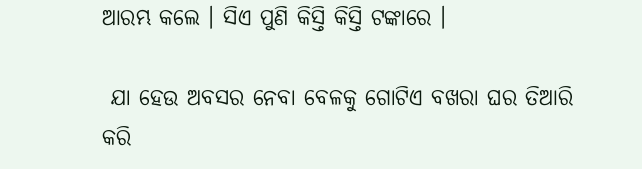ଆରମ୍ଭ କଲେ । ସିଏ ପୁଣି କିସ୍ତି କିସ୍ତି ଟଙ୍କାରେ ।

 ଯା ହେଉ ଅବସର ନେବା ବେଳକୁ ଗୋଟିଏ ବଖରା ଘର ତିଆରି କରି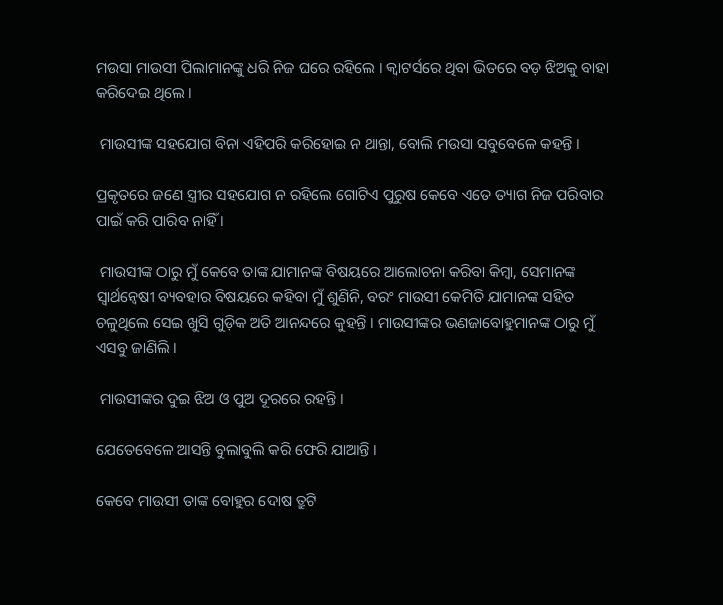ମଉସା ମାଉସୀ ପିଲାମାନଙ୍କୁ ଧରି ନିଜ ଘରେ ରହିଲେ । କ୍ୱାଟର୍ସରେ ଥିବା ଭିତରେ ବଡ଼ ଝିଅକୁ ବାହା କରିଦେଇ ଥିଲେ ।

 ମାଉସୀଙ୍କ ସହଯୋଗ ବିନା ଏହିପରି କରିହୋଇ ନ ଥାନ୍ତା, ବୋଲି ମଉସା ସବୁବେଳେ କହନ୍ତି ।

ପ୍ରକୃତରେ ଜଣେ ସ୍ତ୍ରୀର ସହଯୋଗ ନ ରହିଲେ ଗୋଟିଏ ପୁରୁଷ କେବେ ଏତେ ତ୍ୟାଗ ନିଜ ପରିବାର ପାଇଁ କରି ପାରିବ ନାହିଁ ।

 ମାଉସୀଙ୍କ ଠାରୁ ମୁଁ କେବେ ତାଙ୍କ ଯାମାନଙ୍କ ବିଷୟରେ ଆଲୋଚନା କରିବା କିମ୍ବା, ସେମାନଙ୍କ ସ୍ୱାର୍ଥନ୍ୱେଷୀ ବ୍ୟବହାର ବିଷୟରେ କହିବା ମୁଁ ଶୁଣିନି, ବରଂ ମାଉସୀ କେମିତି ଯାମାନଙ୍କ ସହିତ ଚଳୁଥିଲେ ସେଇ ଖୁସି ଗୁଡ଼ିକ ଅତି ଆନନ୍ଦରେ କୁହନ୍ତି । ମାଉସୀଙ୍କର ଭଣଜାବୋହୁମାନଙ୍କ ଠାରୁ ମୁଁ ଏସବୁ ଜାଣିଲି ।

 ମାଉସୀଙ୍କର ଦୁଇ ଝିଅ ଓ ପୁଅ ଦୂରରେ ରହନ୍ତି ।

ଯେତେବେଳେ ଆସନ୍ତି ବୁଲାବୁଲି କରି ଫେରି ଯାଆନ୍ତି ।

କେବେ ମାଉସୀ ତାଙ୍କ ବୋହୁର ଦୋଷ ତ୍ରୁଟି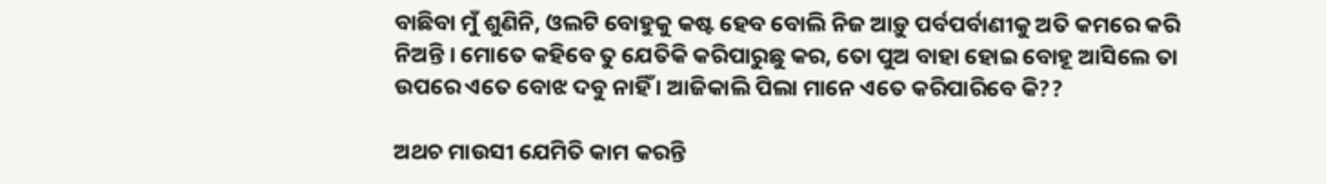ବାଛିବା ମୁଁ ଶୁଣିନି, ଓଲଟି ବୋହୁକୁ କଷ୍ଟ ହେବ ବୋଲି ନିଜ ଆଡ଼ୁ ପର୍ବପର୍ବାଣୀକୁ ଅତି କମରେ କରି ନିଅନ୍ତି । ମୋତେ କହିବେ ତୁ ଯେତିକି କରିପାରୁଛୁ କର, ତୋ ପୁଅ ବାହା ହୋଇ ବୋହୂ ଆସିଲେ ତା ଉପରେ ଏତେ ବୋଝ ଦବୁ ନାହିଁ । ଆଜିକାଲି ପିଲା ମାନେ ଏତେ କରିପାରିବେ କି??

ଅଥଚ ମାଉସୀ ଯେମିତି କାମ କରନ୍ତି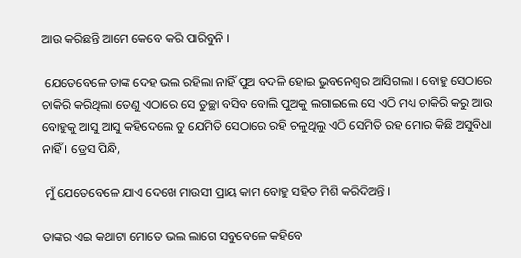ଆଉ କରିଛନ୍ତି ଆମେ କେବେ କରି ପାରିବୁନି ।

 ଯେତେବେଳେ ତାଙ୍କ ଦେହ ଭଲ ରହିଲା ନାହିଁ ପୁଅ ବଦଳି ହୋଇ ଭୁବନେଶ୍ୱର ଆସିଗଲା । ବୋହୁ ସେଠାରେ ଚାକିରି କରିଥିଲା ତେଣୁ ଏଠାରେ ସେ ତୁଚ୍ଛା ବସିବ ବୋଲି ପୁଅକୁ ଲଗାଇଲେ ସେ ଏଠି ମଧ୍ୟ ଚାକିରି କରୁ ଆଉ ବୋହୁକୁ ଆସୁ ଆସୁ କହିଦେଲେ ତୁ ଯେମିତି ସେଠାରେ ରହି ଚଳୁଥିଲୁ ଏଠି ସେମିତି ରହ ମୋର କିଛି ଅସୁବିଧା ନାହିଁ । ଡ୍ରେସ ପିନ୍ଧି,

 ମୁଁ ଯେତେବେଳେ ଯାଏ ଦେଖେ ମାଉସୀ ପ୍ରାୟ କାମ ବୋହୁ ସହିତ ମିଶି କରିଦିଅନ୍ତି ।

ତାଙ୍କର ଏଇ କଥାଟା ମୋତେ ଭଲ ଲାଗେ ସବୁବେଳେ କହିବେ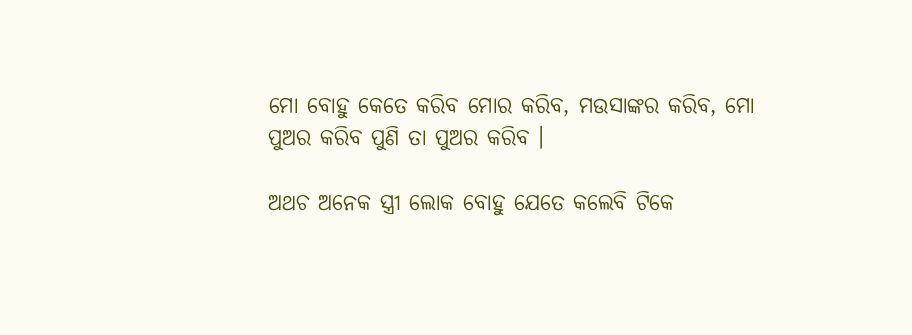ମୋ ବୋହୁ କେତେ କରିବ ମୋର କରିବ, ମଉସାଙ୍କର କରିବ, ମୋ ପୁଅର କରିବ ପୁଣି ତା ପୁଅର କରିବ ।

ଅଥଚ ଅନେକ ସ୍ତ୍ରୀ ଲୋକ ବୋହୁ ଯେତେ କଲେବି ଟିକେ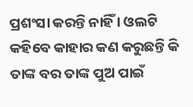ପ୍ରଶଂସା କରନ୍ତି ନାହିଁ । ଓଲଟି କହିବେ କାହାର କଣ କରୁଛନ୍ତି କି ତାଙ୍କ ବର ତାଙ୍କ ପୁଅ ପାଇଁ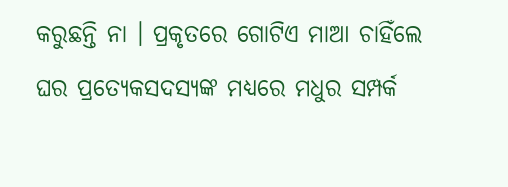କରୁଛନ୍ତି ନା । ପ୍ରକୃତରେ ଗୋଟିଏ ମାଆ ଚାହିଁଲେ ଘର ପ୍ରତ୍ୟେକସଦସ୍ୟଙ୍କ ମଧ୍ୟରେ ମଧୁର ସମ୍ପର୍କ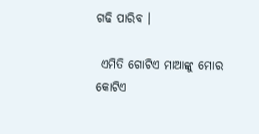ଗଢି ପାରିବ ।

 ଏମିତି ଗୋଟିଏ ମାଆଙ୍କୁ ମୋର କୋଟିଏ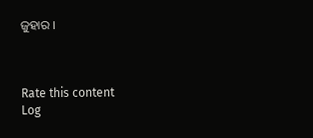ଜୁହାର ।



Rate this content
Log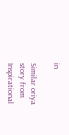in

Similar oriya story from Inspirational